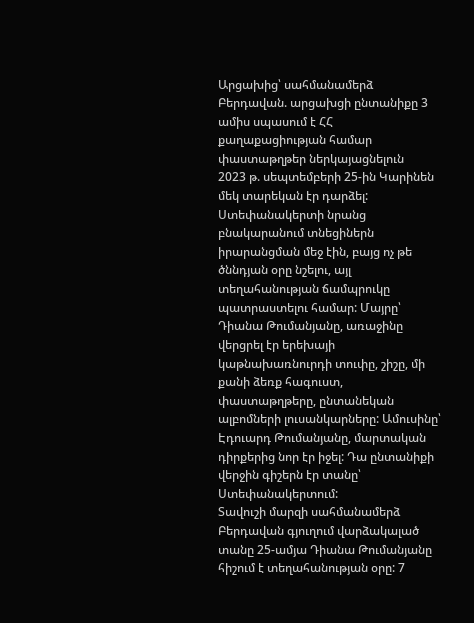Արցախից՝ սահմանամերձ Բերդավան. արցախցի ընտանիքը 3 ամիս սպասում է ՀՀ քաղաքացիության համար փաստաթղթեր ներկայացնելուն
2023 թ. սեպտեմբերի 25-ին Կարինեն մեկ տարեկան էր դարձել: Ստեփանակերտի նրանց բնակարանում տնեցիներն իրարանցման մեջ էին, բայց ոչ թե ծննդյան օրը նշելու, այլ տեղահանության ճամպրուկը պատրաստելու համար: Մայրը՝ Դիանա Թումանյանը, առաջինը վերցրել էր երեխայի կաթնախառնուրդի տուփը, շիշը, մի քանի ձեռք հագուստ, փաստաթղթերը, ընտանեկան ալբոմների լուսանկարները: Ամուսինը՝ Էդուարդ Թումանյանը, մարտական դիրքերից նոր էր իջել: Դա ընտանիքի վերջին գիշերն էր տանը՝ Ստեփանակերտում:
Տավուշի մարզի սահմանամերձ Բերդավան գյուղում վարձակալած տանը 25-ամյա Դիանա Թումանյանը հիշում է տեղահանության օրը: 7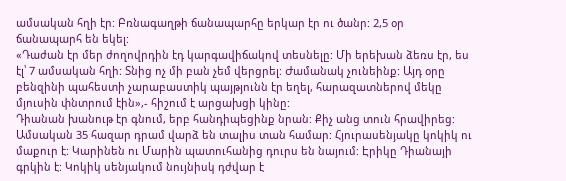ամսական հղի էր: Բռնագաղթի ճանապարհը երկար էր ու ծանր: 2,5 օր ճանապարհ են եկել:
«Դաժան էր մեր ժողովրդին էդ կարգավիճակով տեսնելը: Մի երեխան ձեռս էր, ես էլ՝ 7 ամսական հղի: Տնից ոչ մի բան չեմ վերցրել: Ժամանակ չունեինք: Այդ օրը բենզինի պահեստի չարաբաստիկ պայթյունն էր եղել, հարազատներով մեկը մյուսին փնտրում էին»,- հիշում է արցախցի կինը:
Դիանան խանութ էր գնում, երբ հանդիպեցինք նրան: Քիչ անց տուն հրավիրեց: Ամսական 35 հազար դրամ վարձ են տալիս տան համար: Հյուրասենյակը կոկիկ ու մաքուր է: Կարինեն ու Մարին պատուհանից դուրս են նայում: Էրիկը Դիանայի գրկին է: Կոկիկ սենյակում նույնիսկ դժվար է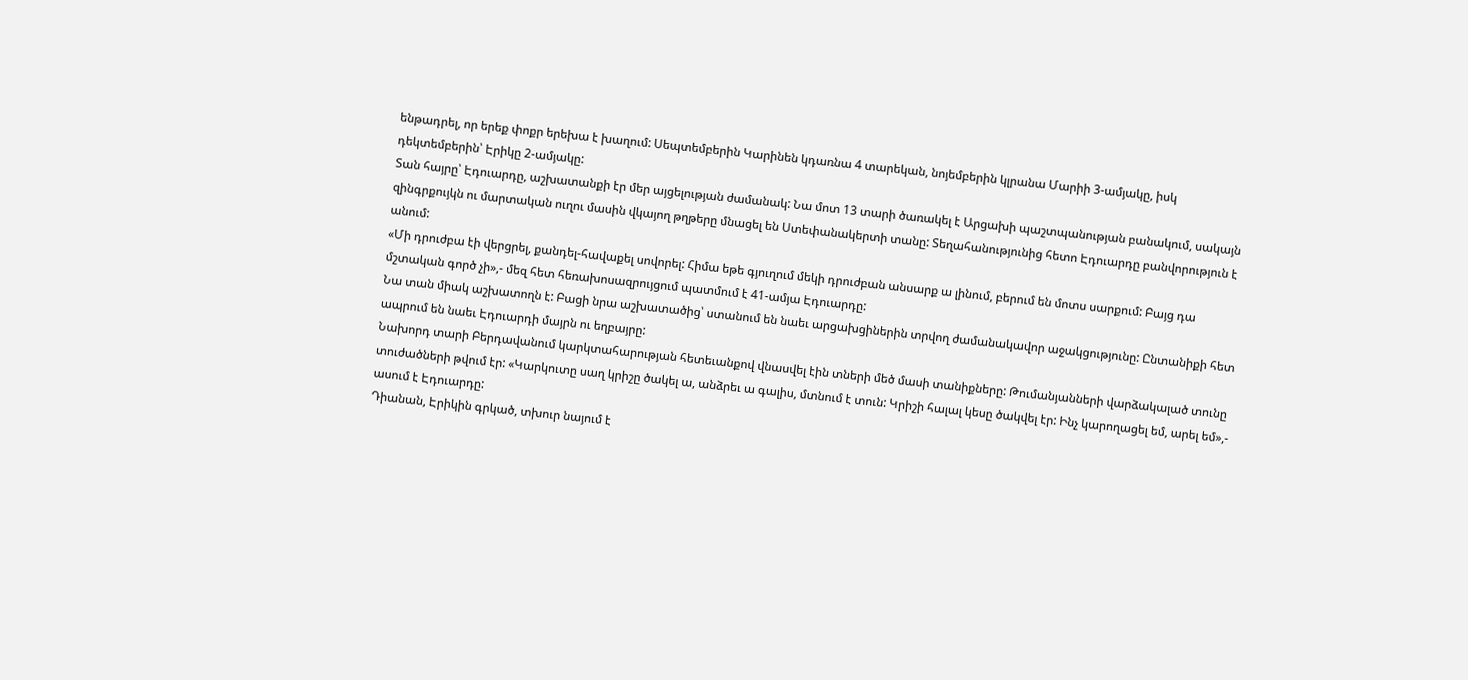ենթադրել, որ երեք փոքր երեխա է խաղում: Սեպտեմբերին Կարինեն կդառնա 4 տարեկան, նոյեմբերին կլրանա Մարիի 3-ամյակը, իսկ դեկտեմբերին՝ Էրիկը 2-ամյակը:
Տան հայրը՝ Էդուարդը, աշխատանքի էր մեր այցելության ժամանակ: Նա մոտ 13 տարի ծառակել է Արցախի պաշտպանության բանակում, սակայն զինգրքույկն ու մարտական ուղու մասին վկայող թղթերը մնացել են Ստեփանակերտի տանը: Տեղահանությունից հետո Էդուարդը բանվորություն է անում:
«Մի դրուժբա էի վերցրել, քանդել-հավաքել սովորել: Հիմա եթե գյուղում մեկի դրուժբան անսարք ա լինում, բերում են մոտս սարքում: Բայց դա մշտական գործ չի»,- մեզ հետ հեռախոսազրույցում պատմում է 41-ամյա Էդուարդը:
Նա տան միակ աշխատողն է: Բացի նրա աշխատածից՝ ստանում են նաեւ արցախցիներին տրվող ժամանակավոր աջակցությունը: Ընտանիքի հետ ապրում են նաեւ Էդուարդի մայրն ու եղբայրը:
Նախորդ տարի Բերդավանում կարկտահարության հետեւանքով վնասվել էին տների մեծ մասի տանիքները: Թումանյանների վարձակալած տունը տուժածների թվում էր: «Կարկուտը սաղ կրիշը ծակել ա, անձրեւ ա գալիս, մտնում է տուն: Կրիշի հալալ կեսը ծակվել էր: Ինչ կարողացել եմ, արել եմ»,- ասում է Էդուարդը:
Դիանան, Էրիկին գրկած, տխուր նայում է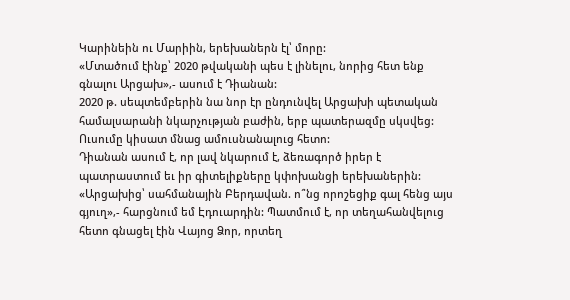Կարինեին ու Մարիին, երեխաներն էլ՝ մորը:
«Մտածում էինք՝ 2020 թվականի պես է լինելու, նորից հետ ենք գնալու Արցախ»,- ասում է Դիանան:
2020 թ. սեպտեմբերին նա նոր էր ընդունվել Արցախի պետական համալսարանի նկարչության բաժին, երբ պատերազմը սկսվեց: Ուսումը կիսատ մնաց ամուսնանալուց հետո:
Դիանան ասում է, որ լավ նկարում է, ձեռագործ իրեր է պատրաստում եւ իր գիտելիքները կփոխանցի երեխաներին:
«Արցախից՝ սահմանային Բերդավան. ո՞նց որոշեցիք գալ հենց այս գյուղ»,- հարցնում եմ Էդուարդին: Պատմում է, որ տեղահանվելուց հետո գնացել էին Վայոց Ձոր, որտեղ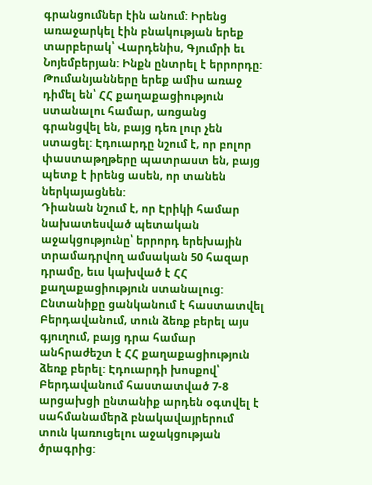գրանցումներ էին անում: Իրենց առաջարկել էին բնակության երեք տարբերակ՝ Վարդենիս, Գյումրի եւ Նոյեմբերյան: Ինքն ընտրել է երրորդը:
Թումանյանները երեք ամիս առաջ դիմել են՝ ՀՀ քաղաքացիություն ստանալու համար, առցանց գրանցվել են, բայց դեռ լուր չեն ստացել: Էդուարդը նշում է, որ բոլոր փաստաթղթերը պատրաստ են, բայց պետք է իրենց ասեն, որ տանեն ներկայացնեն:
Դիանան նշում է, որ Էրիկի համար նախատեսված պետական աջակցությունը՝ երրորդ երեխային տրամադրվող ամսական 50 հազար դրամը, եւս կախված է ՀՀ քաղաքացիություն ստանալուց:
Ընտանիքը ցանկանում է հաստատվել Բերդավանում, տուն ձեռք բերել այս գյուղում, բայց դրա համար անհրաժեշտ է ՀՀ քաղաքացիություն ձեռք բերել: Էդուարդի խոսքով՝ Բերդավանում հաստատված 7-8 արցախցի ընտանիք արդեն օգտվել է սահմանամերձ բնակավայրերում տուն կառուցելու աջակցության ծրագրից: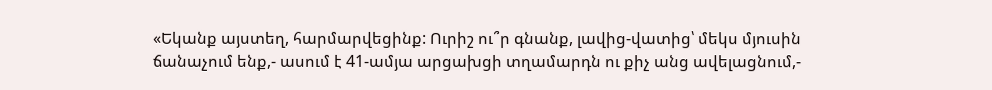«Եկանք այստեղ, հարմարվեցինք: Ուրիշ ու՞ր գնանք, լավից-վատից՝ մեկս մյուսին ճանաչում ենք,- ասում է 41-ամյա արցախցի տղամարդն ու քիչ անց ավելացնում,-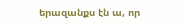երազանքս էն ա, որ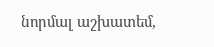նորմալ աշխատեմ,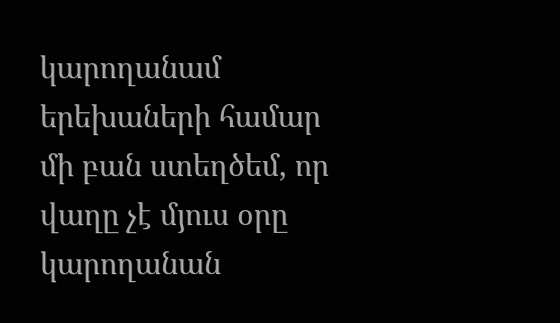կարողանամ երեխաների համար մի բան ստեղծեմ, որ վաղը չէ մյուս օրը կարողանան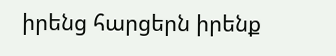իրենց հարցերն իրենք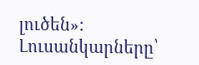լուծեն»:
Լուսանկարները՝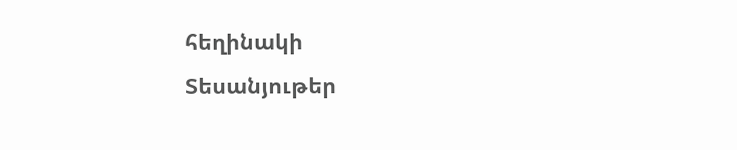հեղինակի
Տեսանյութեր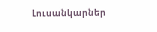Լուսանկարներ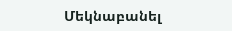Մեկնաբանել